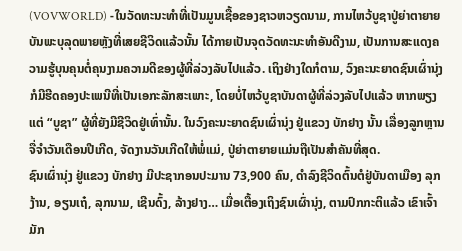(VOVWORLD) -ໃນວັດທະນະທຳທີ່ເປັນມູນເຊື້ອຂອງຊາວຫວຽດນາມ, ການໄຫວ້ບູຊາປູ່ຍ່າຕາຍາຍບັນພະບຸລຸດພາຍຫຼັງທີ່ເສຍຊີວິດແລ້ວນັ້ນ ໄດ້ກາຍເປັນຈຸດວັດທະນະທຳອັນດີງາມ, ເປັນການສະແດງຄວາມຮູ້ບຸນຄຸນຕໍ່ຄຸນງາມຄວາມດີຂອງຜູ້ທີ່ລ່ວງລັບໄປແລ້ວ. ເຖິງຢ່າງໃດກໍຕາມ, ວົງຄະນະຍາດຊົນເຜົ່ານຸ່ງ ກໍມີຮີດຄອງປະເພນີທີ່ເປັນເອກະລັກສະເພາະ, ໂດຍບໍ່ໄຫວ້ບູຊາບັນດາຜູ້ທີ່ລ່ວງລັບໄປແລ້ວ ຫາກພຽງແຕ່ “ບູຊາ” ຜູ້ທີ່ຍັງມີຊີວິດຢູ່ເທົ່ານັ້ນ. ໃນວົງຄະນະຍາດຊົນເຜົ່ານຸ່ງ ຢູ່ແຂວງ ບັກຢາງ ນັ້ນ ເລື່ອງລູກຫຼານຈື່ຈຳວັນເດືອນປີເກີດ, ຈັດງານວັນເກີດໃຫ້ພໍ່ແມ່, ປູ່ຍ່າຕາຍາຍແມ່ນຖືເປັນສຳຄັນທີ່ສຸດ.
ຊົນເຜົ່ານຸ່ງ ຢູ່ແຂວງ ບັກຢາງ ມີປະຊາກອນປະມານ 73,900 ຄົນ, ດຳລົງຊີວິດຕົ້ນຕໍຢູ່ບັນດາເມືອງ ລຸກງ້ານ, ອຽນເຖ໋, ລຸກນາມ, ເຊີນດົ້ງ, ລ້າງຢາງ… ເມື່ອເຕື້ອງເຖິງຊົນເຜົ່ານຸ່ງ, ຕາມປົກກະຕິແລ້ວ ເຂົາເຈົ້າມັກ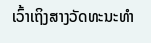ເວົ້າເຖິງສາງວັດທະນະທຳ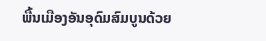ພື້ນເມືອງອັນອຸດົມສົມບູນດ້ວຍ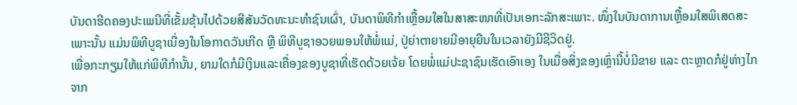ບັນດາຮີດຄອງປະເພນີທີ່ເຂັ້ມຂຸ້ນໄປດ້ວຍສີສັນວັດທະນະທຳຊົນເຜົ່າ, ບັນດາພິທີກຳເຫຼື້ອມໃສໃນສາສະໜາທີ່ເປັນເອກະລັກສະເພາະ. ໜຶ່ງໃນບັນດາການເຫຼື້ອມໃສພິເສດສະເພາະນັ້ນ ແມ່ນພິທີບູຊາເນື່ອງໃນໂອກາດວັນເກີດ ຫຼື ພິທີບູຊາອວຍພອນໃຫ້ພໍ່ແມ່, ປູ່ຍ່າຕາຍາຍມີອາຍຸຍືນໃນເວລາຍັງມີຊີວິດຢູ່.
ເພື່ອກະກຽມໃຫ້ແກ່ພິທີກໍານັ້ນ, ຍາມໃດກໍມີເງິນແລະເຄື່ອງຂອງບູຊາທີ່ເຮັດດ້ວຍເຈ້ຍ ໂດຍພໍ່ແມ່ປະຊາຊົນເຮັດເອົາເອງ ໃນເມື່ອສິ່ງຂອງເຫຼົ່ານີ້ບໍ່ມີຂາຍ ແລະ ຕະຫຼາດກໍຢູ່ຫ່າງໄກຈາກ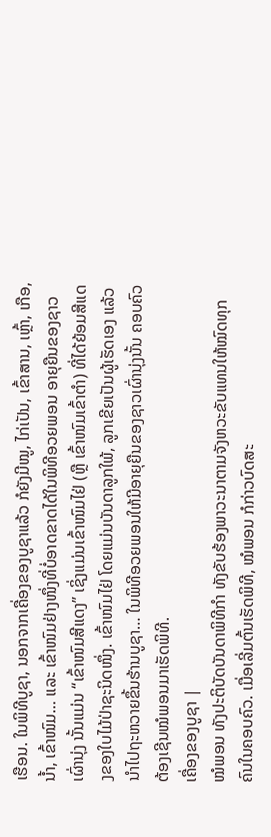ເຮືອນ. ໃນພິທີບູຊາ, ນອກຈາກເຄື່ອງຂອງບູຊາແລ້ວ ກໍຍັງມີໝູ, ໄກ່ເປັນ, ເຂົ້າສານ, ເຫຼົ້າ, ເກືອ, ນ້ຳ, ເຂົ້າໜົມ… ແລະ ເຂົ້າໜົມຢ່າງໜຶ່ງທີ່ບໍ່ອາດຂາດໄດ້ໃນພິທີອວຍພອນ ອາຍຸຍືນຂອງຊາວເຜົ່ານຸ່ງ ນັ້ນແມ່ນ “ເຂົ້າໜົມສີແດງ” ເຊິ່ງແມ່ນເຂົ້າໜົມໄຢ່ (ຫຼື ເຂົ້າໜົມເຂົ້າຕຳ) ທີ່ໄດ້ຍ້ອມສີແດງຂອງໃບໄມ້ປ່າຊະນິດໜຶ່ງ. ເຂົ້າໜົມໄຢ່ ໂດຍແມ່ນບັນດາລູກໃພ້, ລູກເຂີຍເປັນຜູ້ເຮັດເອງ ແລ້ວນຳໄປຖະຫວາຍຂຶ້ນຮ້ານບູຊາ… ໃນພິທີອວຍພອນໃຫ້ມີອາຍຸຍືນຂອງຊາວເຜົ່ານຸ່ງນັ້ນ ຄອບຄົວຕ້ອງເຊີນໝໍພອນມາເຮັດພິທີ.
ເຄື່ອງຂອງບູຊາ |
ໝໍພອນ ທັງປະຕິບັດບັນດາພິທີກຳ ທັງຂັບຮ້ອງພາວະນາຕາມຈັງຫວະຂັບແທນໃຫ້ໝົດທຸກຄົນໃນຄອບຄົວ. ເມື່ອເລີ່ມຕົ້ນເຮັດພິທີ, ໝໍພອນ ກໍກ່າວບົດສະ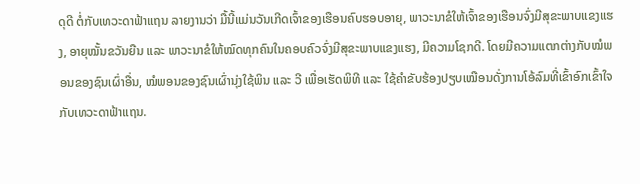ດຸດີ ຕໍ່ກັບເທວະດາຟ້າແຖນ ລາຍງານວ່າ ມື້ນີ້ແມ່ນວັນເກີດເຈົ້າຂອງເຮືອນຄົບຮອບອາຍຸ, ພາວະນາຂໍໃຫ້ເຈົ້າຂອງເຮືອນຈົ່ງມີສຸຂະພາບແຂງແຮງ, ອາຍຸໝັ້ນຂວັນຍືນ ແລະ ພາວະນາຂໍໃຫ້ໝົດທຸກຄົນໃນຄອບຄົວຈົ່ງມີສຸຂະພາບແຂງແຮງ, ມີຄວາມໂຊກດີ. ໂດຍມີຄວາມແຕກຕ່າງກັບໝໍພອນຂອງຊົນເຜົ່າອື່ນ, ໝໍພອນຂອງຊົນເຜົ່ານຸ່ງໃຊ້ພິນ ແລະ ວີ ເພື່ອເຮັດພິທີ ແລະ ໃຊ້ຄຳຂັບຮ້ອງປຽບເໝືອນດັ່ງການໂອ້ລົມທີ່ເຂົ້າອົກເຂົ້າໃຈກັບເທວະດາຟ້າແຖນ.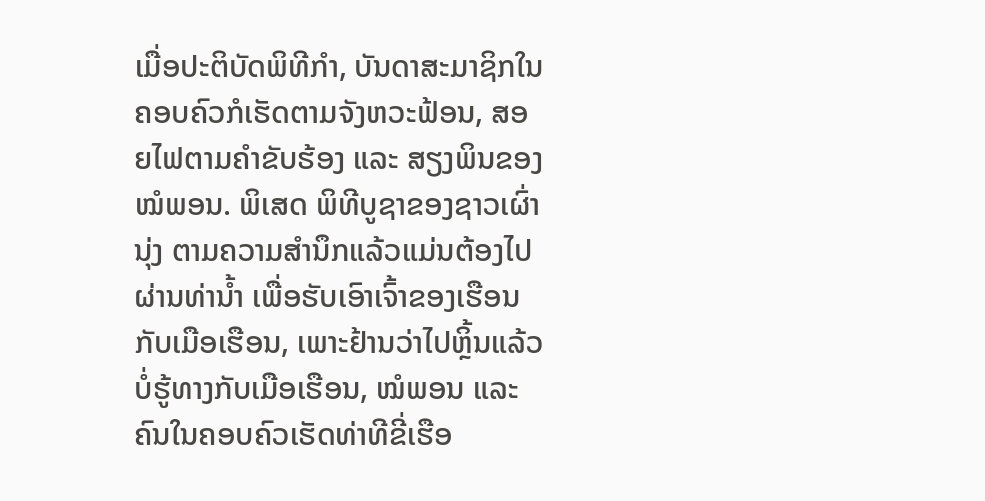ເມື່ອປະຕິບັດພິທີກຳ, ບັນດາສະມາຊິກໃນຄອບຄົວກໍເຮັດຕາມຈັງຫວະຟ້ອນ, ສອຍໄຟຕາມຄຳຂັບຮ້ອງ ແລະ ສຽງພິນຂອງໝໍພອນ. ພິເສດ ພິທີບູຊາຂອງຊາວເຜົ່ານຸ່ງ ຕາມຄວາມສຳນຶກແລ້ວແມ່ນຕ້ອງໄປຜ່ານທ່ານ້ຳ ເພື່ອຮັບເອົາເຈົ້າຂອງເຮືອນກັບເມືອເຮືອນ, ເພາະຢ້ານວ່າໄປຫຼິ້ນແລ້ວບໍ່ຮູ້ທາງກັບເມືອເຮືອນ, ໝໍພອນ ແລະ ຄົນໃນຄອບຄົວເຮັດທ່າທີຂີ່ເຮືອ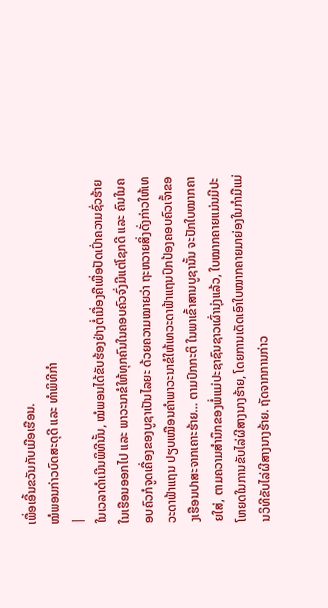ເພື່ອເອີ້ນຂວັນກັບເມືອເຮືອນ.
ໝໍພອນກ່າວບົດສະດຸດີ ແລະ ທໍາພິທີກໍາ
|
ໃນເວລາດຳເນີນພິທີນັ້ນ, ໝໍພອນໄດ້ຂັບຮ້ອງຢ່າງຕໍ່ເນື່ອງຄືເພື່ອປັດເປົ່າຄວາມຊົ່ວຮ້າຍໃນເຮືອນອອກໄປ ແລະ ພາວະນາຂໍໃຫ້ທຸກຄົນໃນຄອບຄົວຈົ່ງມີແຕ່ໂຊກດີ ແລະ ຄົນໃນຄອບຄົວກໍຈູດເຄື່ອງຂອງບູຊາເປັນໄລຍະ ດ້ວຍຄວາມໝາຍວ່າ ຖະຫວາຍສິ່ງດັ່ງກ່າວໃຫ້ເທວະດາຟ້າແຖນ ປຽບເໝືອນຄຳພາວະນາຂໍໃຫ້ເທວະດາຟ້າແຖນປົກປ້ອງຄອບຄົວເຈົ້າຂອງເຮືອນປາສະຈາກເຄາະຮ້າຍ… ຕາມປົກກະຕິ ໃນພາເຂົ້າສານບູຊານັ້ນ ຈະປັກໃບໝາກຄາຍໃສ່, ຕາມຄວາມສຳນຶກຂອງພໍ່ແມ່ປະຊາຊົນຊາວເຜົ່ານຸ່ງແລ້ວ, ໃບໝາກຄາຍແມ່ນມີປະໂຫຍດໃນການຂັບໄລ່ຜີສາງນາງຮ້າຍ, ໂດຍການເດັດເອົາໃບໝາກຄາຍມາຍ່ອງໃນກຳມືແມ່ນວິທີຂັບໄລ່ຜີສາງນາງຮ້າຍ. ຖັດຈາກການກ່າວ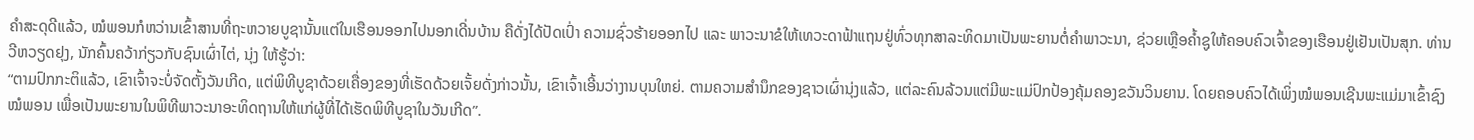ຄໍາສະດຸດີແລ້ວ, ໝໍພອນກໍຫວ່ານເຂົ້າສານທີ່ຖະຫວາຍບູຊານັ້ນແຕ່ໃນເຮືອນອອກໄປນອກເດີ່ນບ້ານ ຄືດັ່ງໄດ້ປັດເປົ່າ ຄວາມຊົ່ວຮ້າຍອອກໄປ ແລະ ພາວະນາຂໍໃຫ້ເທວະດາຟ້າແຖນຢູ່ທົ່ວທຸກສາລະທິດມາເປັນພະຍານຕໍ່ຄຳພາວະນາ, ຊ່ວຍເຫຼືອຄ້ຳຊູໃຫ້ຄອບຄົວເຈົ້າຂອງເຮືອນຢູ່ເຢັນເປັນສຸກ. ທ່ານ ວີຫວຽດຢຸງ, ນັກຄົ້ນຄວ້າກ່ຽວກັບຊົນເຜົ່າໄຕ່, ນຸ່ງ ໃຫ້ຮູ້ວ່າ:
“ຕາມປົກກະຕິແລ້ວ, ເຂົາເຈົ້າຈະບໍ່ຈັດຕັ້ງວັນເກີດ, ແຕ່ພິທີບູຊາດ້ວຍເຄື່ອງຂອງທີ່ເຮັດດ້ວຍເຈັ້ຍດັ່ງກ່າວນັ້ນ, ເຂົາເຈົ້າເອີ້ນວ່າງານບຸນໃຫຍ່. ຕາມຄວາມສຳນຶກຂອງຊາວເຜົ່ານຸ່ງແລ້ວ, ແຕ່ລະຄົນລ້ວນແຕ່ມີພະແມ່ປົກປ້ອງຄຸ້ມຄອງຂວັນວິນຍານ. ໂດຍຄອບຄົວໄດ້ເພິ່ງໝໍພອນເຊີນພະແມ່ມາເຂົ້າຊົງໝໍພອນ ເພື່ອເປັນພະຍານໃນພິທີພາວະນາອະທິດຖານໃຫ້ແກ່ຜູ້ທີ່ໄດ້ເຮັດພິທີບູຊາໃນວັນເກີດ”.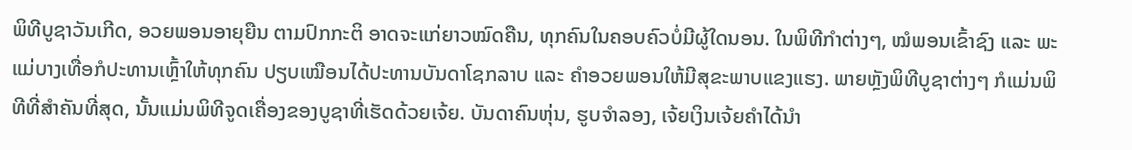ພິທີບູຊາວັນເກີດ, ອວຍພອນອາຍຸຍືນ ຕາມປົກກະຕິ ອາດຈະແກ່ຍາວໝົດຄືນ, ທຸກຄົນໃນຄອບຄົວບໍ່ມີຜູ້ໃດນອນ. ໃນພິທີກຳຕ່າງໆ, ໝໍພອນເຂົ້າຊົງ ແລະ ພະແມ່ບາງເທື່ອກໍປະທານເຫຼົ້າໃຫ້ທຸກຄົນ ປຽບເໝືອນໄດ້ປະທານບັນດາໂຊກລາບ ແລະ ຄຳອວຍພອນໃຫ້ມີສຸຂະພາບແຂງແຮງ. ພາຍຫຼັງພິທີບູຊາຕ່າງໆ ກໍແມ່ນພິທີທີ່ສຳຄັນທີ່ສຸດ, ນັ້ນແມ່ນພິທີຈູດເຄື່ອງຂອງບູຊາທີ່ເຮັດດ້ວຍເຈ້ຍ. ບັນດາຄົນຫຸ່ນ, ຮູບຈຳລອງ, ເຈ້ຍເງິນເຈ້ຍຄຳໄດ້ນຳ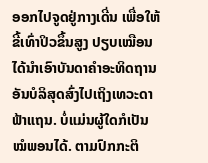ອອກໄປຈູດຢູ່ກາງເດີ່ນ ເພື່ອໃຫ້ຂີ້ເທົ່າປິວຂຶ້ນສູງ ປຽບເໝືອນໄດ້ນຳເອົາບັນດາຄຳອະທິດຖານອັນບໍລິສຸດສົ່ງໄປເຖິງເທວະດາຟ້າແຖນ. ບໍ່ແມ່ນຜູ້ໃດກໍເປັນໝໍພອນໄດ້. ຕາມປົກກະຕິ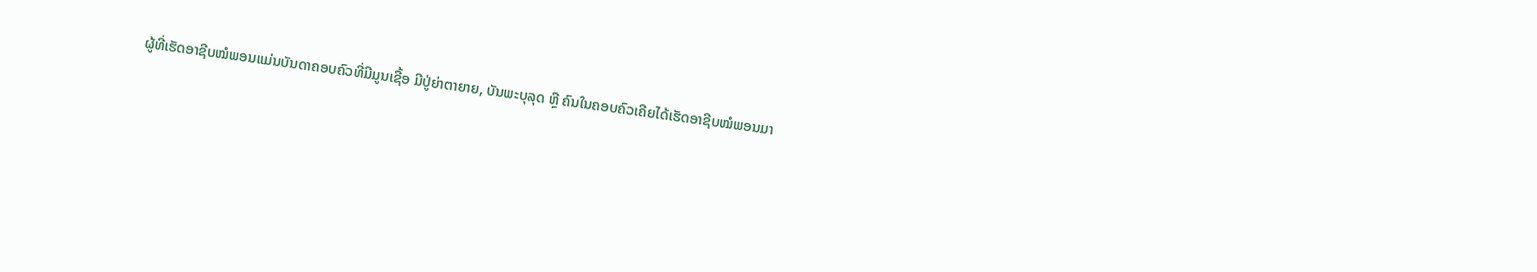ຜູ້ທີ່ເຮັດອາຊີບໝໍພອນແມ່ນບັນດາຄອບຄົວທີ່ມີມູນເຊື້ອ ມີປູ່ຍ່າຕາຍາຍ, ບັນພະບຸລຸດ ຫຼື ຄົນໃນຄອບຄົວເຄີຍໄດ້ເຮັດອາຊີບໝໍພອນມາ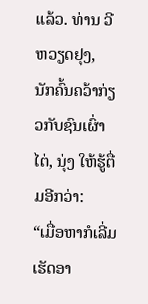ແລ້ວ. ທ່ານ ວີຫວຽດຢຸງ, ນັກຄົ້ນຄວ້າກ່ຽວກັບຊົນເຜົ່າໄຕ່, ນຸ່ງ ໃຫ້ຮູ້ຕື່ມອີກວ່າ:
“ເມື່ອຫາກໍເລີ່ມເຮັດອາ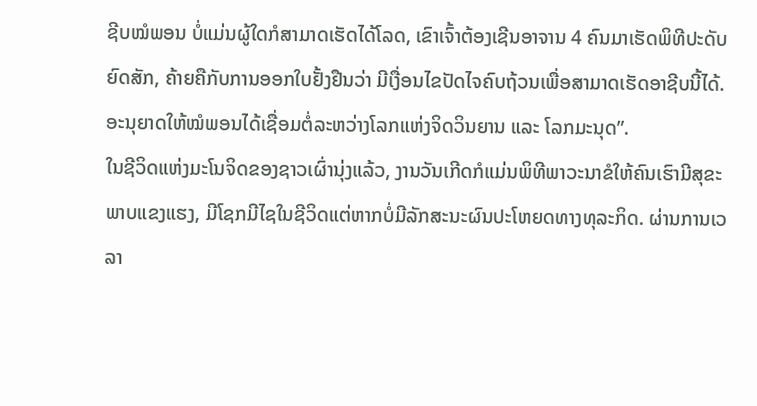ຊີບໝໍພອນ ບໍ່ແມ່ນຜູ້ໃດກໍສາມາດເຮັດໄດ້ໂລດ, ເຂົາເຈົ້າຕ້ອງເຊີນອາຈານ 4 ຄົນມາເຮັດພິທີປະດັບຍົດສັກ, ຄ້າຍຄືກັບການອອກໃບຢັ້ງຢືນວ່າ ມີເງື່ອນໄຂປັດໄຈຄົບຖ້ວນເພື່ອສາມາດເຮັດອາຊີບນີ້ໄດ້. ອະນຸຍາດໃຫ້ໝໍພອນໄດ້ເຊື່ອມຕໍ່ລະຫວ່າງໂລກແຫ່ງຈິດວິນຍານ ແລະ ໂລກມະນຸດ”.
ໃນຊີວິດແຫ່ງມະໂນຈິດຂອງຊາວເຜົ່ານຸ່ງແລ້ວ, ງານວັນເກີດກໍແມ່ນພິທີພາວະນາຂໍໃຫ້ຄົນເຮົາມີສຸຂະພາບແຂງແຮງ, ມີໂຊກມີໄຊໃນຊີວິດແຕ່ຫາກບໍ່ມີລັກສະນະຜົນປະໂຫຍດທາງທຸລະກິດ. ຜ່ານການເວລາ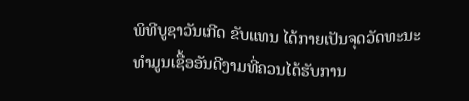ພິທີບູຊາວັນເກີດ ຂັບແທນ ໄດ້ກາຍເປັນຈຸດວັດທະນະທຳມູນເຊື້ອອັນດີງາມທີ່ຄວນໄດ້ຮັບການ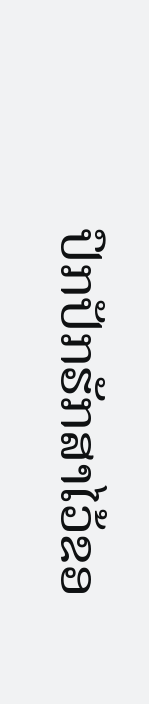ປົກປັກຮັກສາໄວ້ຂອ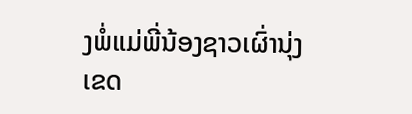ງພໍ່ແມ່ພີ່ນ້ອງຊາວເຜົ່ານຸ່ງ ເຂດ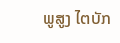ພູສູງ ໄຕບັກ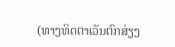(ທາງທິດຕາເວັນຕົກສ່ຽງ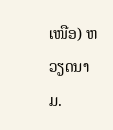ເໜືອ) ຫວຽດນາມ.